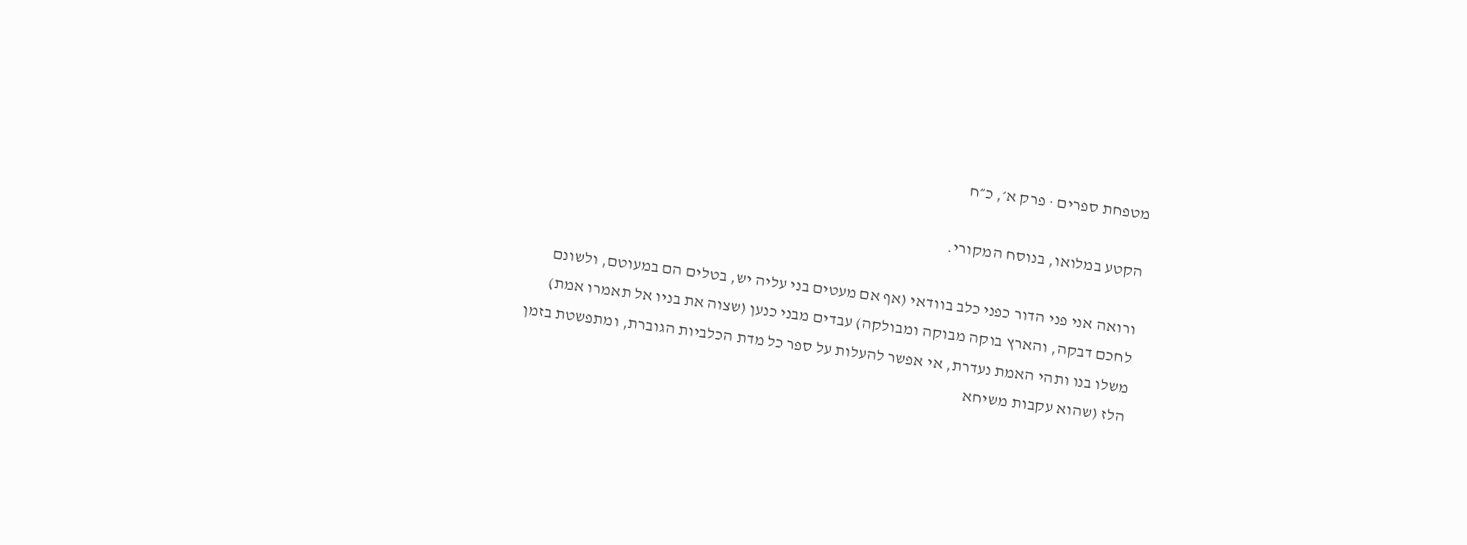מטפחת ספרים · פרק א׳, כ״ח

הקטע במלואו, בנוסח המקורי.

ורואה אני פני הדור כפני כלב בוודאי (אף אם מעטים בני עליה יש, בטלים הם במעוטם, ולשונם לחכם דבקה, והארץ בוקה מבוקה ומבולקה) עבדים מבני כנען (שצוה את בניו אל תאמרו אמת) משלו בנו ותהי האמת נעדרת, אי אפשר להעלות על ספר כל מדת הכלביות הגוברת, ומתפשטת בזמן הלז (שהוא עקבות משיחא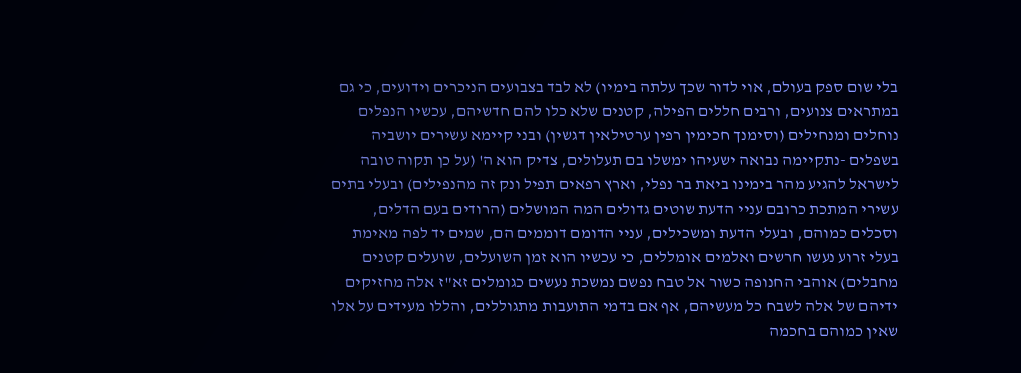בלי שום ספק בעולם, אוי לדור שכך עלתה בימיו) לא לבד בצבועים הניכרים וידועים, כי גם במתראים צנועים, ורבים חללים הפילה, קטנים שלא כלו להם חדשיהם, עכשיו הנפלים נוחלים ומנחילים (וסימנך חכימין רפין ערטילאין דגשין) ובני קיימא עשירים יושביה בשפלים -נתקיימה נבואה ישעיהו ימשלו בם תעלולים, צדיק הוא ה' (על כן תקוה טובה לישראל להגיע מהר בימינו ביאת בר נפלי, וארץ רפאים תפיל ונק זה מהנפילים) ובעלי בתים עשירי המתכת כרובם עניי הדעת שוטים גדולים המה המושלים (הרודים בעם הדלים, וסכלים כמוהם, ובעלי הדעת ומשכילים, עניי הדומם דוממים הם, שמים יד לפה מאימת בעלי זרוע נעשו חרשים ואלמים אומללים, כי עכשיו הוא זמן השועלים, שועלים קטנים מחבלים) אוהבי החנופה כשור אל טבח נפשם נמשכת נעשים כגומלים זא"ז אלה מחזיקים ידיהם של אלה לשבח כל מעשיהם, אף אם בדמי התועבות מתגוללים, והללו מעידים על אלו שאין כמוהם בחכמה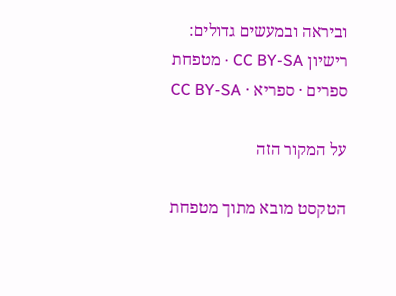וביראה ובמעשים גדולים:
רישיון CC BY-SA · מטפחת ספרים · ספריא · CC BY-SA

על המקור הזה

הטקסט מובא מתוך מטפחת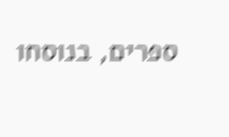ספרים, בנוסחו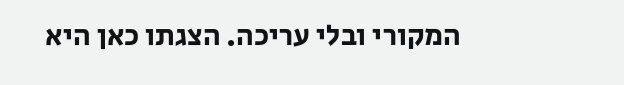המקורי ובלי עריכה. הצגתו כאן היא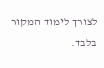לצורך לימוד המקור בלבד.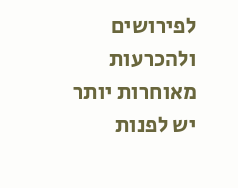לפירושים ולהכרעות מאוחרות יותר יש לפנות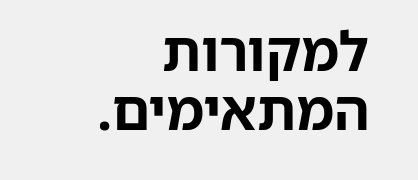למקורות המתאימים.